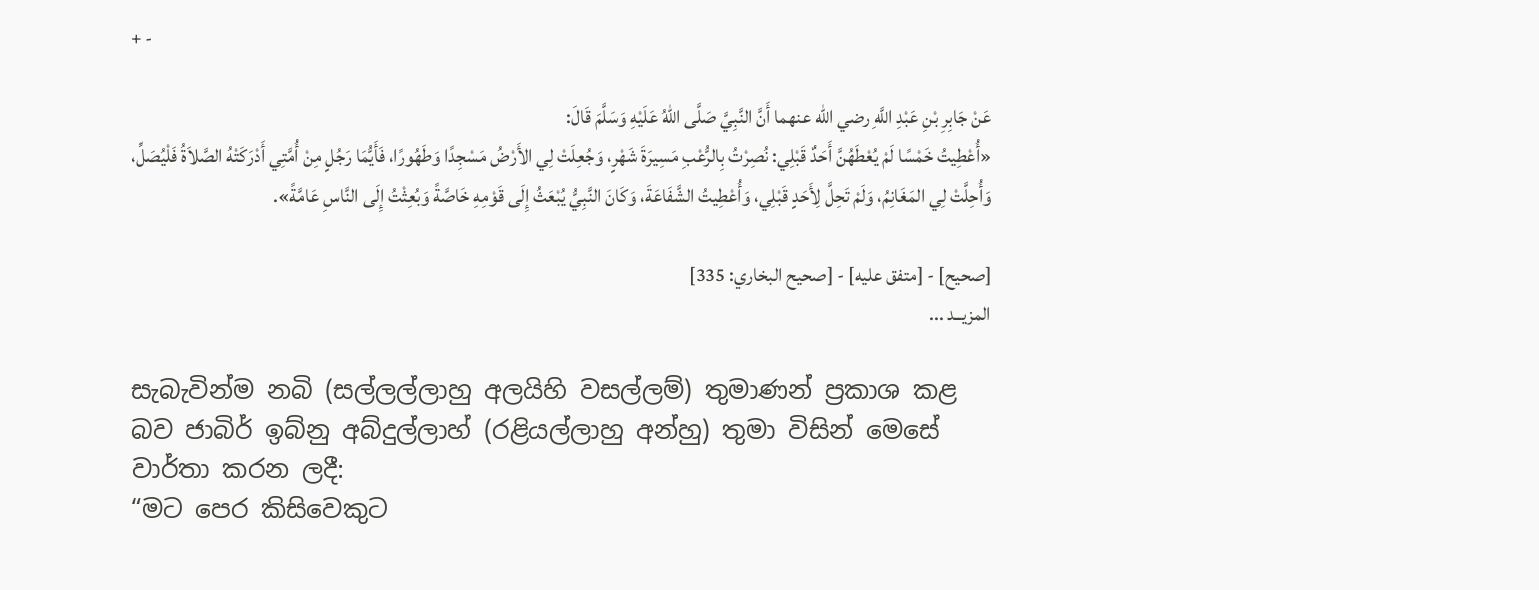+ -

عَنْ جَابِرِ بْنِ عَبْدِ اللَّهِ رضي الله عنهما أَنَّ النَّبِيَّ صَلَّى اللهُ عَلَيْهِ وَسَلَّمَ قَالَ:
«أُعْطِيتُ خَمْسًا لَمْ يُعْطَهُنَّ أَحَدٌ قَبْلِي: نُصِرْتُ بِالرُّعْبِ مَسِيرَةَ شَهْرٍ، وَجُعِلَتْ لِي الأَرْضُ مَسْجِدًا وَطَهُورًا، فَأَيُّمَا رَجُلٍ مِنْ أُمَّتِي أَدْرَكَتْهُ الصَّلاَةُ فَلْيُصَلِّ، وَأُحِلَّتْ لِي المَغَانِمُ، وَلَمْ تَحِلَّ لِأَحَدٍ قَبْلِي، وَأُعْطِيتُ الشَّفَاعَةَ، وَكَانَ النَّبِيُّ يُبْعَثُ إِلَى قَوْمِهِ خَاصَّةً وَبُعِثْتُ إِلَى النَّاسِ عَامَّةً».

[صحيح] - [متفق عليه] - [صحيح البخاري: 335]
المزيــد ...

සැබැවින්ම නබි (සල්ලල්ලාහු අලයිහි වසල්ලම්) තුමාණන් ප්‍රකාශ කළ බව ජාබිර් ඉබ්නු අබ්දුල්ලාහ් (රළියල්ලාහු අන්හු) තුමා විසින් මෙසේ වාර්තා කරන ලදී:
“මට පෙර කිසිවෙකුට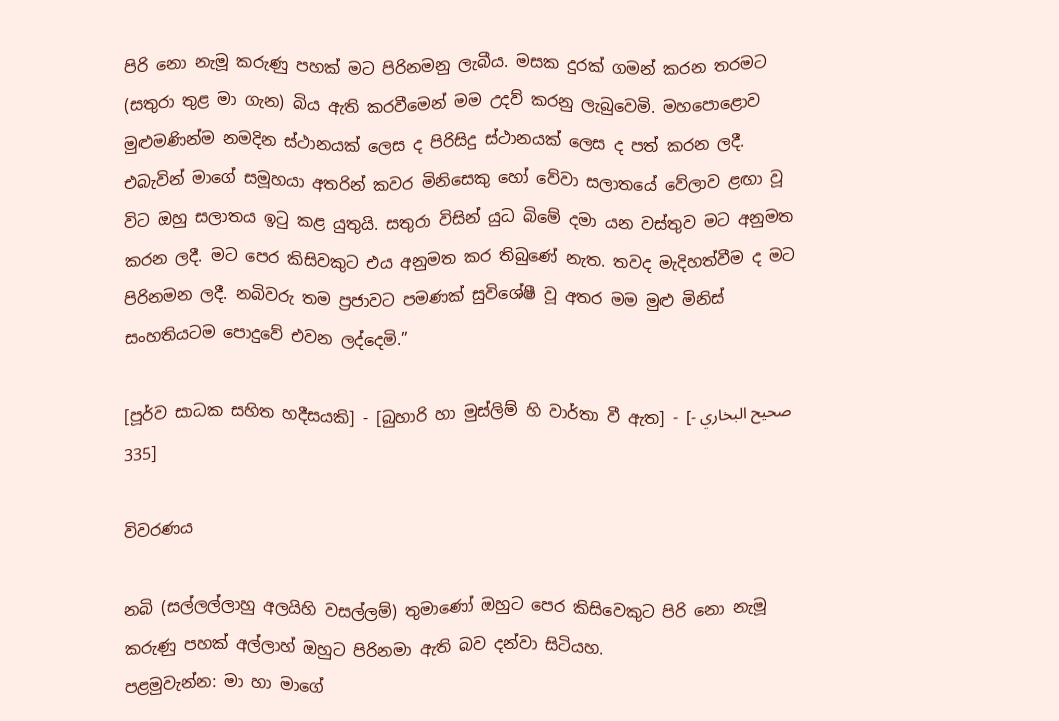පිරි නො නැමූ කරුණු පහක් මට පිරිනමනු ලැබීය. මසක දුරක් ගමන් කරන තරමට (සතුරා තුළ මා ගැන) බිය ඇති කරවීමෙන් මම උදව් කරනු ලැබුවෙමි. මහපොළොව මුළුමණින්ම නමදින ස්ථානයක් ලෙස ද පිරිසිදු ස්ථානයක් ලෙස ද පත් කරන ලදී. එබැවින් මාගේ සමූහයා අතරින් කවර මිනිසෙකු හෝ වේවා සලාතයේ වේලාව ළඟා වූ විට ඔහු සලාතය ඉටු කළ යුතුයි. සතුරා විසින් යුධ බිමේ දමා යන වස්තුව මට අනුමත කරන ලදී. මට පෙර කිසිවකුට එය අනුමත කර තිබුණේ නැත. තවද මැදිහත්වීම ද මට පිරිනමන ලදී. නබිවරු තම ප්‍රජාවට පමණක් සුවිශේෂී වූ අතර මම මුළු මිනිස් සංහතියටම පොදුවේ එවන ලද්දෙමි.”

[පූර්ව සාධක සහිත හදීසයකි] - [බුහාරි හා මුස්ලිම් හි වාර්තා වී ඇත] - [صحيح البخاري - 335]

විවරණය

නබි (සල්ලල්ලාහු අලයිහි වසල්ලම්) තුමාණෝ ඔහුට පෙර කිසිවෙකුට පිරි නො නැමූ කරුණු පහක් අල්ලාහ් ඔහුට පිරිනමා ඇති බව දන්වා සිටියහ.
පළමුවැන්න: මා හා මාගේ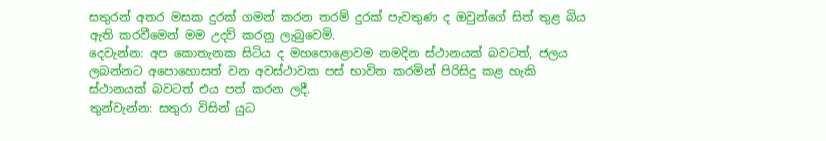සතුරන් අතර මසක දුරක් ගමන් කරන තරම් දුරක් පැවතුණ ද ඔවුන්ගේ සිත් තුළ බිය ඇති කරවීමෙන් මම උදව් කරනු ලැබුවෙමි.
දෙවැන්න: අප කොතැනක සිටිය ද මහපොළොවම නමදින ස්ථානයක් බවටත්, ජලය ලබන්නට අපොහොසත් වන අවස්ථාවක පස් භාවිත කරමින් පිරිසිදු කළ හැකි ස්ථානයක් බවටත් එය පත් කරන ලදී.
තුන්වැන්න: සතුරා විසින් යුධ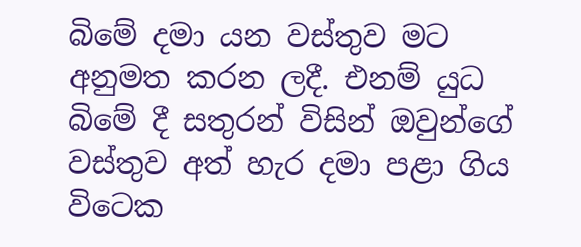බිමේ දමා යන වස්තුව මට අනුමත කරන ලදී. එනම් යුධ බිමේ දී සතුරන් විසින් ඔවුන්ගේ වස්තුව අත් හැර දමා පළා ගිය විටෙක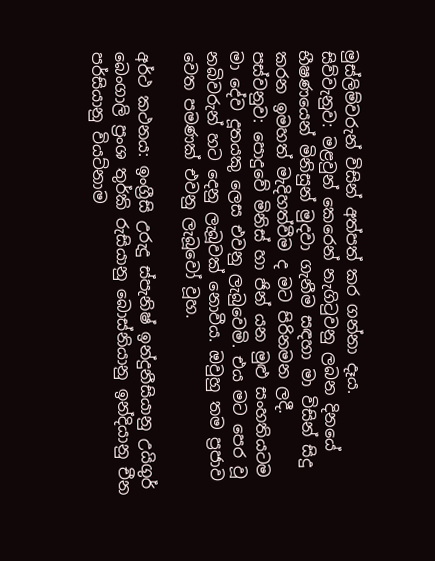මුස්ලිම්වරුන් විසින් අත්පත් කර ගන්නා දෑය.
සිව්වැනුව: මළවුන් කෙරෙන් නැගිටුවනු ලබන දිනයේ භීෂණයෙන් මිනිසුන් මුදවා ගැනීම සඳහා මා විසින් සිදු කරන ඉමහත් මැදිහත්වීම ද මට පිරිනමන ලදී.
පස්වනුව: පොදුවේ මිනිස් හා ජින් යන මුළු සංහතියටම මා දේව දූතයකු ‌ලෙස එවනු ලැබුවෙමි. එය මට පෙර වූ නබිවරුන් හට දෙනු ලැබූවක් නොවීය. ඔවුහු තම ප්‍රජාව වෙත පමණක් එවනු ලැබූවෝ වූහ.

අර්ථ කථනය: ඉංග්‍රීසි උරුදු ස්පැනිෂ් ඉන්දුනීසියානු උයිගුර් බෙංගාලි ප්‍රංශ තුර්කි රුසියානු බොස්නියානු ඉන්දියානු චීන පර්සියානු වියට්නාම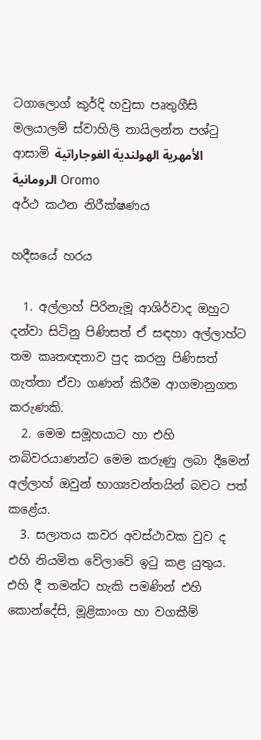ටගාලොග් කුර්දි හවුසා පෘතුගීසි මලයාලම් ස්වාහිලි තායිලන්ත පශ්ටු ආසාමි الأمهرية الهولندية الغوجاراتية الرومانية Oromo
අර්ථ කථන නිරීක්ෂණය

හදීසයේ හරය

  1. අල්ලාහ් පිරිනැමූ ආශිර්වාද ඔහුට දන්වා සිටිනු පිණිසත් ඒ සඳහා අල්ලාහ්ට තම කෘතඥතාව පුද කරනු පිණිසත් ගැත්තා ඒවා ගණන් කිරීම ආගමානුගත කරුණකි.
  2. මෙම සමූහයාට හා එහි නබිවරයාණන්ට මෙම කරුණු ලබා දීමෙන් අල්ලාහ් ඔවුන් භාග්‍යවන්තයින් බවට පත් කළේය.
  3. සලාතය කවර අවස්ථාවක වුව ද එහි නියමිත වේලාවේ ඉටු කළ යුතුය. එහි දී තමන්ට හැකි පමණින් එහි කොන්දේසි, මූළිකාංග හා වගකීම්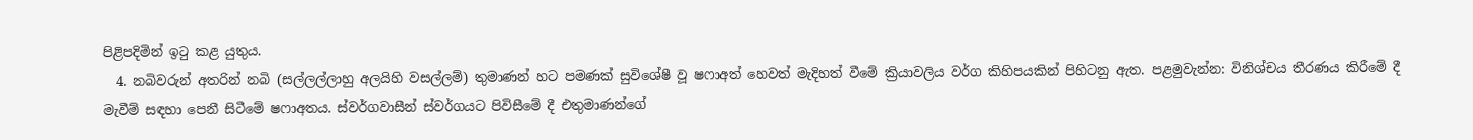පිළිපදිමින් ඉටු කළ යුතුය.
  4. නබිවරුන් අතරින් නබි (සල්ලල්ලාහු අලයිහි වසල්ලම්) තුමාණන් හට පමණක් සුවිශේෂී වූ ෂෆාඅත් හෙවත් මැදිහත් වීමේ ක්‍රියාවලිය වර්ග කිහිපයකින් පිහිටනු ඇත. පළමුවැන්න: විනිශ්චය තීරණය කිරීමේ දී මැවීම් සඳහා පෙනී සිටීමේ ෂෆාඅතය. ස්වර්ගවාසීන් ස්වර්ගයට පිවිසීමේ දී එතුමාණන්ගේ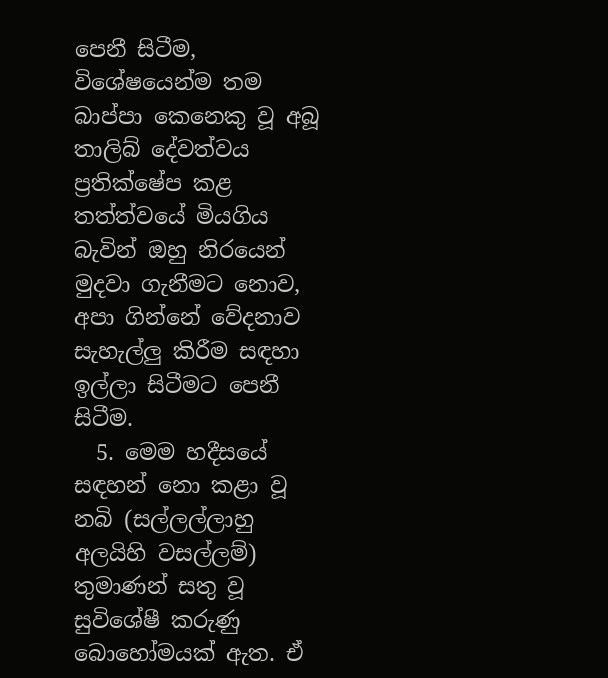පෙනී සිටීම, විශේෂයෙන්ම තම බාප්පා කෙනෙකු වූ අබූ තාලිබ් දේවත්වය ප්‍රතික්ෂේප කළ තත්ත්වයේ මියගිය බැවින් ඔහු නිරයෙන් මුදවා ගැනීමට නොව, අපා ගින්නේ වේදනාව සැහැල්ලු කිරීම සඳහා ඉල්ලා සිටීමට පෙනී සිටීම.
  5. මෙම හදීසයේ සඳහන් නො කළා වූ නබි (සල්ලල්ලාහු අලයිහි වසල්ලම්) තුමාණන් සතු වූ සුවිශේෂී කරුණු බොහෝමයක් ඇත. ඒ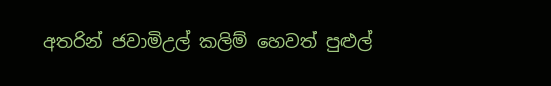අතරින් ජවාමිඋල් කලිම් හෙවත් පුළුල්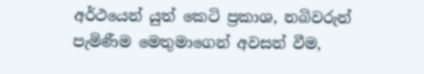අර්ථයෙන් යුත් කෙටි ප්‍රකාශ, නබිවරුන් පැමිණීම මෙතුමාගෙන් අවසන් වීම,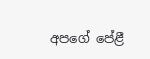අපගේ පේළී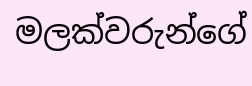මලක්වරුන්ගේ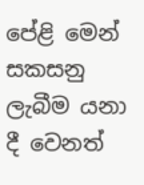පේළි මෙන් සකසනු ලැබීම යනා දී වෙනත්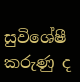සුවිශේෂී කරුණු ද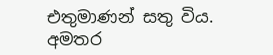එතුමාණන් සතු විය.
අමතර